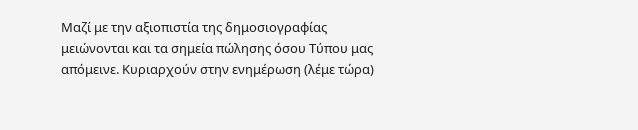Μαζί με την αξιοπιστία της δημοσιογραφίας μειώνονται και τα σημεία πώλησης όσου Τύπου μας απόμεινε. Κυριαρχούν στην ενημέρωση (λέμε τώρα)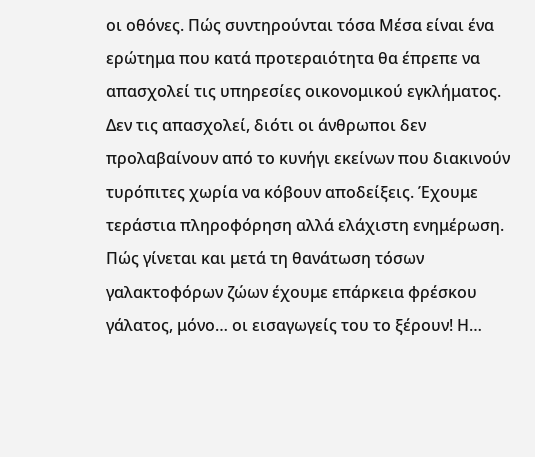οι οθόνες. Πώς συντηρούνται τόσα Μέσα είναι ένα ερώτημα που κατά προτεραιότητα θα έπρεπε να απασχολεί τις υπηρεσίες οικονομικού εγκλήματος. Δεν τις απασχολεί, διότι οι άνθρωποι δεν προλαβαίνουν από το κυνήγι εκείνων που διακινούν τυρόπιτες χωρία να κόβουν αποδείξεις. Έχουμε τεράστια πληροφόρηση αλλά ελάχιστη ενημέρωση.
Πώς γίνεται και μετά τη θανάτωση τόσων γαλακτοφόρων ζώων έχουμε επάρκεια φρέσκου γάλατος, μόνο… οι εισαγωγείς του το ξέρουν! Η…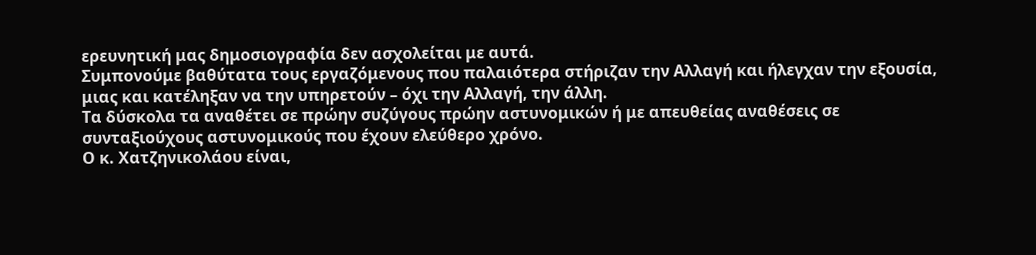ερευνητική μας δημοσιογραφία δεν ασχολείται με αυτά.
Συμπονούμε βαθύτατα τους εργαζόμενους που παλαιότερα στήριζαν την Αλλαγή και ήλεγχαν την εξουσία, μιας και κατέληξαν να την υπηρετούν – όχι την Αλλαγή, την άλλη.
Τα δύσκολα τα αναθέτει σε πρώην συζύγους πρώην αστυνομικών ή με απευθείας αναθέσεις σε συνταξιούχους αστυνομικούς που έχουν ελεύθερο χρόνο.
Ο κ. Χατζηνικολάου είναι,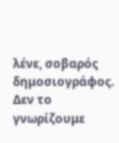λένε, σοβαρός δημοσιογράφος. Δεν το γνωρίζουμε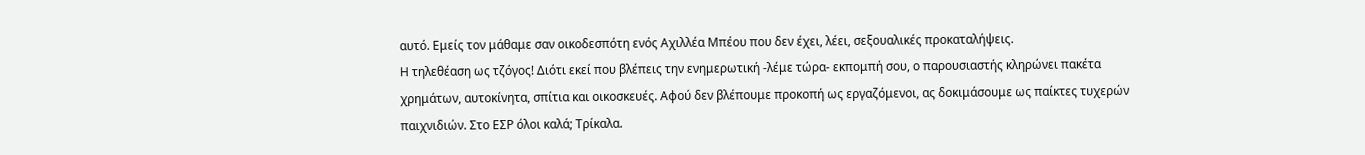αυτό. Εμείς τον μάθαμε σαν οικοδεσπότη ενός Αχιλλέα Μπέου που δεν έχει, λέει, σεξουαλικές προκαταλήψεις.
Η τηλεθέαση ως τζόγος! Διότι εκεί που βλέπεις την ενημερωτική -λέμε τώρα- εκπομπή σου, ο παρουσιαστής κληρώνει πακέτα χρημάτων, αυτοκίνητα, σπίτια και οικοσκευές. Αφού δεν βλέπουμε προκοπή ως εργαζόμενοι, ας δοκιμάσουμε ως παίκτες τυχερών παιχνιδιών. Στο ΕΣΡ όλοι καλά; Τρίκαλα.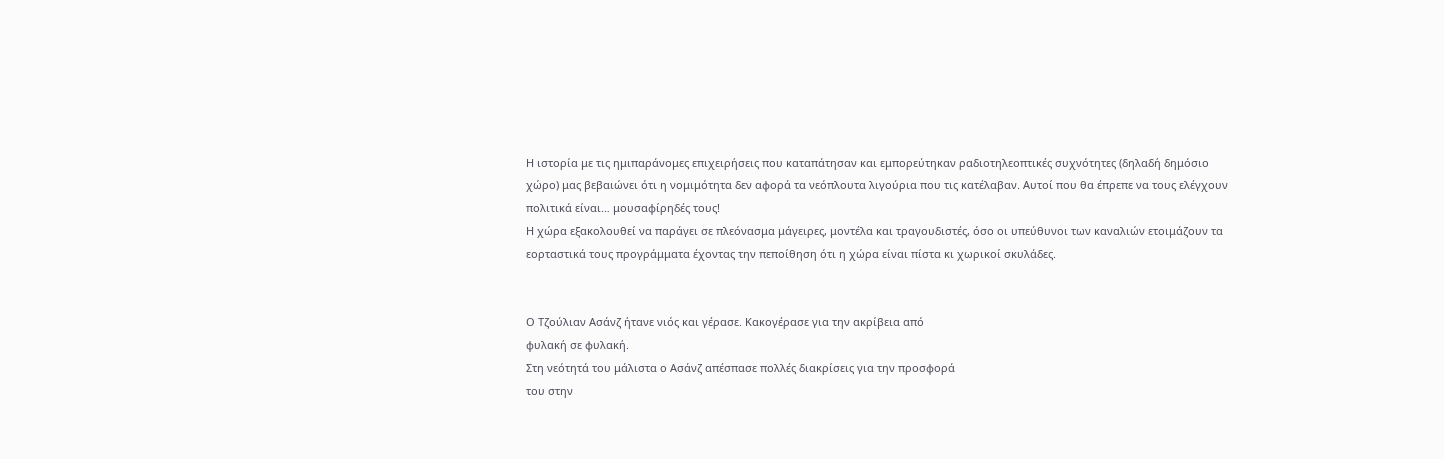Η ιστορία με τις ημιπαράνομες επιχειρήσεις που καταπάτησαν και εμπορεύτηκαν ραδιοτηλεοπτικές συχνότητες (δηλαδή δημόσιο χώρο) μας βεβαιώνει ότι η νομιμότητα δεν αφορά τα νεόπλουτα λιγούρια που τις κατέλαβαν. Αυτοί που θα έπρεπε να τους ελέγχουν πολιτικά είναι… μουσαφίρηδές τους!
Η χώρα εξακολουθεί να παράγει σε πλεόνασμα μάγειρες, μοντέλα και τραγουδιστές, όσο οι υπεύθυνοι των καναλιών ετοιμάζουν τα εορταστικά τους προγράμματα έχοντας την πεποίθηση ότι η χώρα είναι πίστα κι χωρικοί σκυλάδες.


Ο Τζούλιαν Ασάνζ ήτανε νιός και γέρασε. Κακογέρασε για την ακρίβεια από
φυλακή σε φυλακή.
Στη νεότητά του μάλιστα ο Ασάνζ απέσπασε πολλές διακρίσεις για την προσφορά
του στην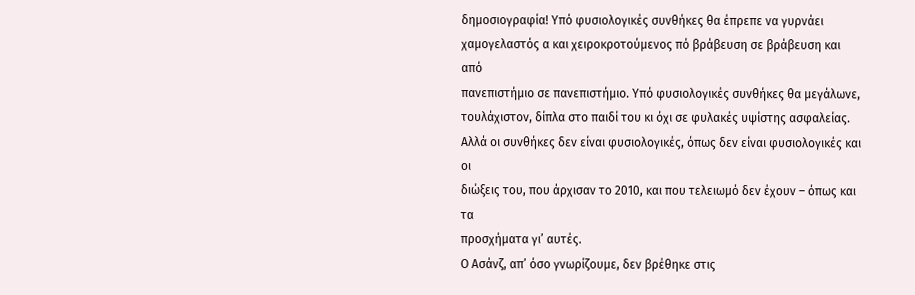δημοσιογραφία! Υπό φυσιολογικές συνθήκες θα έπρεπε να γυρνάει
χαμογελαστός α και χειροκροτούμενος πό βράβευση σε βράβευση και από
πανεπιστήμιο σε πανεπιστήμιο. Υπό φυσιολογικές συνθήκες θα μεγάλωνε,
τουλάχιστον, δίπλα στο παιδί του κι όχι σε φυλακές υψίστης ασφαλείας.
Αλλά οι συνθήκες δεν είναι φυσιολογικές, όπως δεν είναι φυσιολογικές και οι
διώξεις του, που άρχισαν το 2010, και που τελειωμό δεν έχουν – όπως και τα
προσχήματα γι’ αυτές.
Ο Ασάνζ, απ’ όσο γνωρίζουμε, δεν βρέθηκε στις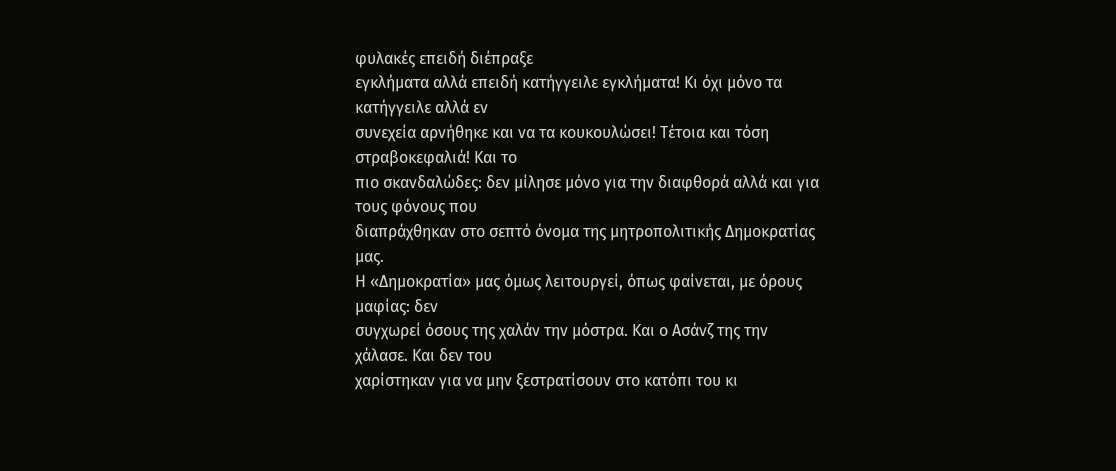φυλακές επειδή διέπραξε
εγκλήματα αλλά επειδή κατήγγειλε εγκλήματα! Κι όχι μόνο τα κατήγγειλε αλλά εν
συνεχεία αρνήθηκε και να τα κουκουλώσει! Τέτοια και τόση στραβοκεφαλιά! Και το
πιο σκανδαλώδες: δεν μίλησε μόνο για την διαφθορά αλλά και για τους φόνους που
διαπράχθηκαν στο σεπτό όνομα της μητροπολιτικής Δημοκρατίας μας.
Η «Δημοκρατία» μας όμως λειτουργεί, όπως φαίνεται, με όρους μαφίας: δεν
συγχωρεί όσους της χαλάν την μόστρα. Και ο Ασάνζ της την χάλασε. Και δεν του
χαρίστηκαν για να μην ξεστρατίσουν στο κατόπι του κι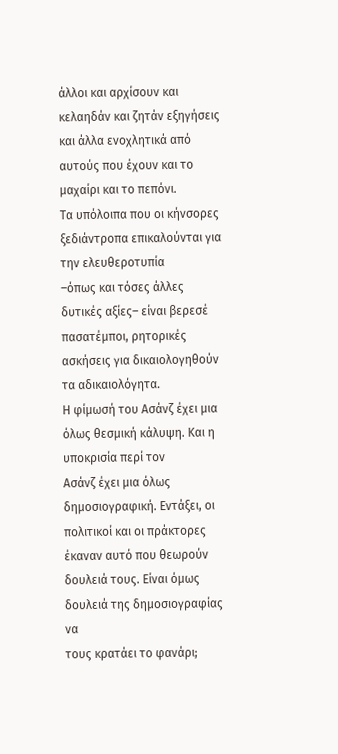άλλοι και αρχίσουν και
κελαηδάν και ζητάν εξηγήσεις και άλλα ενοχλητικά από αυτούς που έχουν και το
μαχαίρι και το πεπόνι.
Τα υπόλοιπα που οι κήνσορες ξεδιάντροπα επικαλούνται για την ελευθεροτυπία
–όπως και τόσες άλλες δυτικές αξίες– είναι βερεσέ πασατέμποι, ρητορικές
ασκήσεις για δικαιολογηθούν τα αδικαιολόγητα.
Η φίμωσή του Ασάνζ έχει μια όλως θεσμική κάλυψη. Και η υποκρισία περί τον
Ασάνζ έχει μια όλως δημοσιογραφική. Εντάξει, οι πολιτικοί και οι πράκτορες
έκαναν αυτό που θεωρούν δουλειά τους. Είναι όμως δουλειά της δημοσιογραφίας να
τους κρατάει το φανάρι;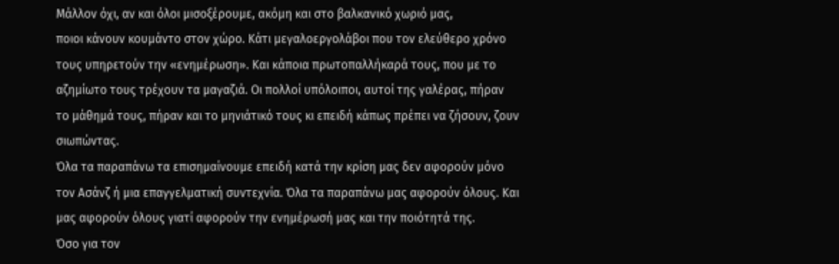Μάλλον όχι, αν και όλοι μισοξέρουμε, ακόμη και στο βαλκανικό χωριό μας,
ποιοι κάνουν κουμάντο στον χώρο. Κάτι μεγαλοεργολάβοι που τον ελεύθερο χρόνο
τους υπηρετούν την «ενημέρωση». Και κάποια πρωτοπαλλήκαρά τους, που με το
αζημίωτο τους τρέχουν τα μαγαζιά. Οι πολλοί υπόλοιποι, αυτοί της γαλέρας, πήραν
το μάθημά τους, πήραν και το μηνιάτικό τους κι επειδή κάπως πρέπει να ζήσουν, ζουν
σιωπώντας.
Όλα τα παραπάνω τα επισημαίνουμε επειδή κατά την κρίση μας δεν αφορούν μόνο
τον Ασάνζ ή μια επαγγελματική συντεχνία. Όλα τα παραπάνω μας αφορούν όλους. Και
μας αφορούν όλους γιατί αφορούν την ενημέρωσή μας και την ποιότητά της.
Όσο για τον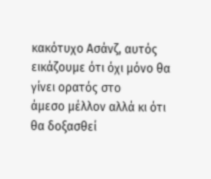κακότυχο Ασάνζ, αυτός εικάζουμε ότι όχι μόνο θα γίνει ορατός στο
άμεσο μέλλον αλλά κι ότι θα δοξασθεί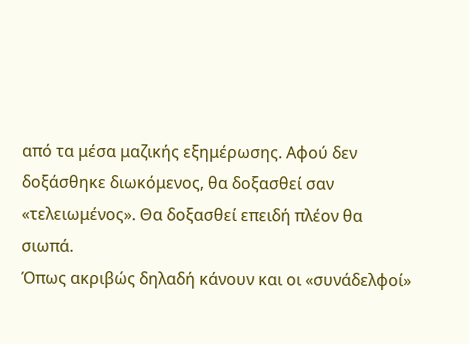από τα μέσα μαζικής εξημέρωσης. Αφού δεν
δοξάσθηκε διωκόμενος, θα δοξασθεί σαν «τελειωμένος». Θα δοξασθεί επειδή πλέον θα
σιωπά.
Όπως ακριβώς δηλαδή κάνουν και οι «συνάδελφοί»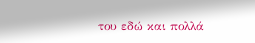του εδώ και πολλά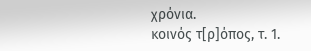χρόνια.
κοινός τ[ρ]όπος, τ. 1.